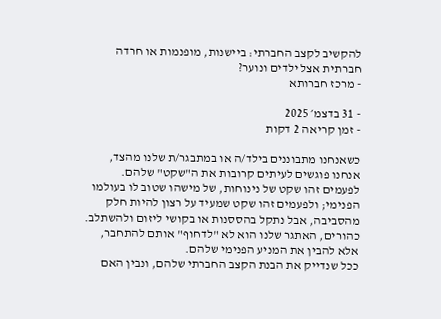להקשיב לקצב החברתי: ביישנות, מופנמות או חרדה חברתית אצל ילדים ונוער?
- מרכז חברותא

- 31 בדצמ׳ 2025
- זמן קריאה 2 דקות

כשאנחנו מתבוננים בילד/ה או במתבגר/ת שלנו מהצד, אנחנו פוגשים לעיתים קרובות את ה"שקט" שלהם.
לפעמים זהו שקט של נינוחות, של מישהו שטוב לו בעולמו הפנימי; ולפעמים זהו שקט שמעיד על רצון להיות חלק מהסביבה, אבל נתקל בהססנות או בקושי ליזום ולהשתלב.
כהורים, האתגר שלנו הוא לא "לדחוף" אותם להתחבר, אלא להבין את המניע הפנימי שלהם.
ככל שנדייק את הבנת הקצב החברתי שלהם, ונבין האם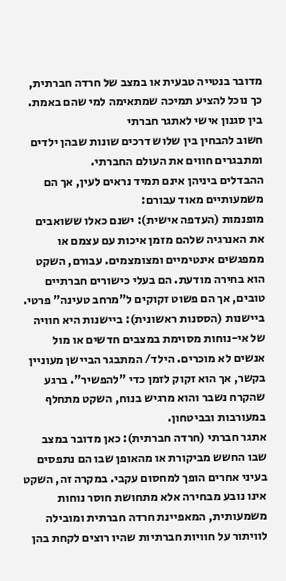מדובר בנטייה טבעית או במצב של חרדה חברתית, כך נוכל להציע תמיכה שמתאימה למי שהם באמת.
בין סגנון אישי לאתגר חברתי
חשוב להבחין בין שלוש דרכים שונות שבהן ילדים ומתבגרים חווים את העולם החברתי.
ההבדלים ביניהן אינם תמיד נראים לעין, אך הם משמעותיים מאוד עבורם:
מופנמות (העדפה אישית): ישנם כאלו ששואבים את האנרגיה שלהם מזמן איכות עם עצמם או ממפגשים אינטימיים ומצומצמים. עבורם, השקט הוא בחירה מודעת. הם בעלי כישורים חברתיים טובים, אך הם פשוט זקוקים ל"מרחב טעינה" פרטי.
ביישנות (הססנות ראשונית): ביישנות היא חוויה של אי-נוחות מסוימת במצבים חדשים או מול אנשים לא מוכרים. הילד/ המתבגר הביישן מעוניין בקשר, אך הוא זקוק לזמן כדי "להפשיר". ברגע שהקרח נשבר והוא מרגיש בנוח, השקט מתחלף במעורבות ובביטחון.
אתגר חברתי (חרדה חברתית): כאן מדובר במצב שבו החשש מביקורת או מהאופן שבו הם נתפסים בעיני אחרים הופך למחסום עקבי. במקרה זה, השקט אינו נובע מבחירה אלא מתחושת חוסר נוחות משמעותית, המאפיינת חרדה חברתית ומובילה לוויתור על חוויות חברתיות שהיו רוצים לקחת בהן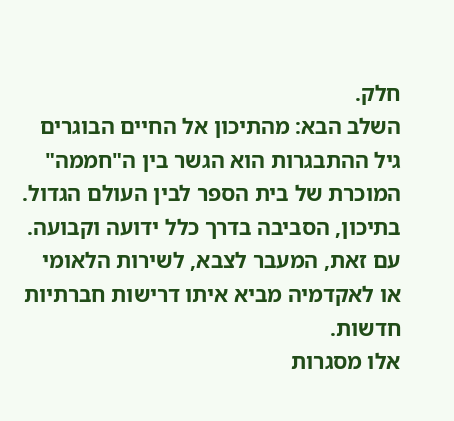חלק.
השלב הבא: מהתיכון אל החיים הבוגרים
גיל ההתבגרות הוא הגשר בין ה"חממה" המוכרת של בית הספר לבין העולם הגדול.
בתיכון, הסביבה בדרך כלל ידועה וקבועה. עם זאת, המעבר לצבא, לשירות הלאומי או לאקדמיה מביא איתו דרישות חברתיות חדשות.
אלו מסגרות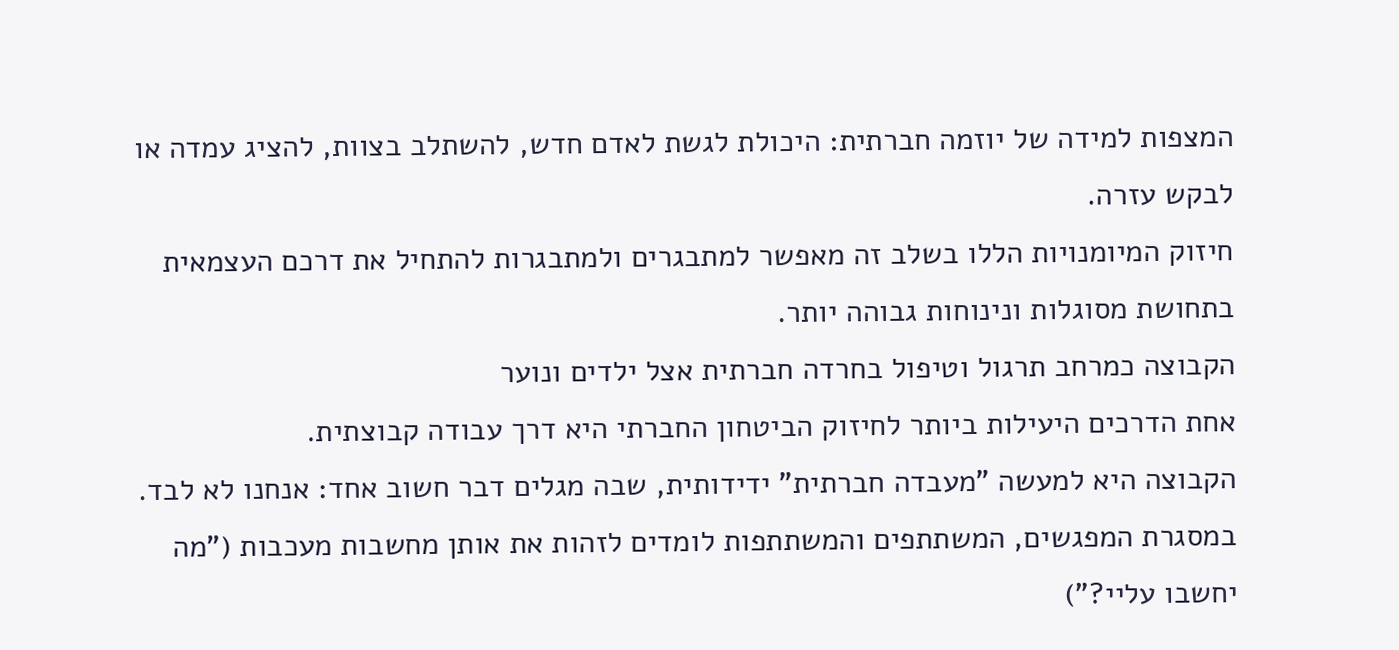המצפות למידה של יוזמה חברתית: היכולת לגשת לאדם חדש, להשתלב בצוות, להציג עמדה או לבקש עזרה.
חיזוק המיומנויות הללו בשלב זה מאפשר למתבגרים ולמתבגרות להתחיל את דרכם העצמאית בתחושת מסוגלות ונינוחות גבוהה יותר.
הקבוצה כמרחב תרגול וטיפול בחרדה חברתית אצל ילדים ונוער
אחת הדרכים היעילות ביותר לחיזוק הביטחון החברתי היא דרך עבודה קבוצתית.
הקבוצה היא למעשה "מעבדה חברתית" ידידותית, שבה מגלים דבר חשוב אחד: אנחנו לא לבד.
במסגרת המפגשים, המשתתפים והמשתתפות לומדים לזהות את אותן מחשבות מעכבות ("מה יחשבו עליי?")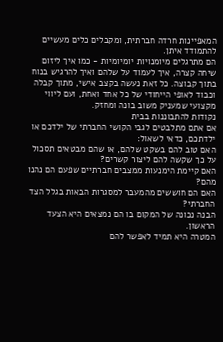המאפיינות חרדה חברתית, ומקבלים כלים מעשיים להתמודד איתן.
הם מתרגלים מיומנויות יומיומיות - כמו איך ליזום שיחה קצרה, איך לעמוד על שלהם ואיך להרגיש בנוח בתוך קבוצה. כל זאת נעשה בקצב אישי, מתוך קבלה וכבוד לאופי הייחודי של כל אחד ואחת, ועם ליווי מקצועי שמעניק משוב בונה ומחזק.
נקודות להתבוננות בבית
אם אתם מתלבטים לגבי הקושי החברתי של ילדכם או ילדתכם, כדאי לשאול:
האם טוב להם בשקט שלהם, או שהם מבטאים תסכול על כך שקשה להם ליצור קשרים?
האם קיימת הימנעות ממצבים חברתיים שפעם הם נהנו מהם?
האם הם חוששים מהמעבר למסגרות הבאות בגלל הצד החברתי?
הבנה נכונה של המקום בו הם נמצאים היא הצעד הראשון.
המטרה היא תמיד לאפשר להם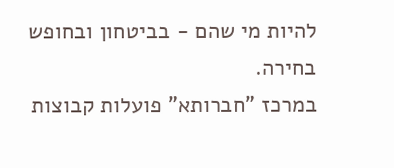להיות מי שהם - בביטחון ובחופש בחירה.
במרכז "חברותא" פועלות קבוצות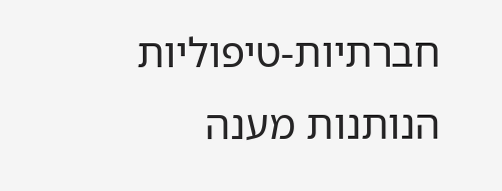חברתיות-טיפוליות הנותנות מענה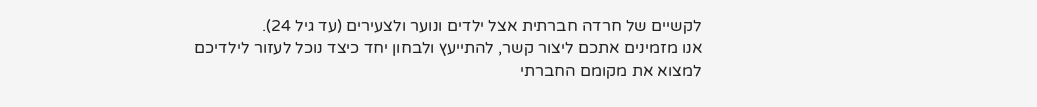לקשיים של חרדה חברתית אצל ילדים ונוער ולצעירים (עד גיל 24).
אנו מזמינים אתכם ליצור קשר, להתייעץ ולבחון יחד כיצד נוכל לעזור לילדיכם למצוא את מקומם החברתי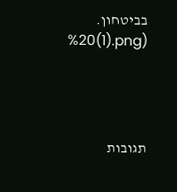בביטחון.
%20(1).png)




תגובות